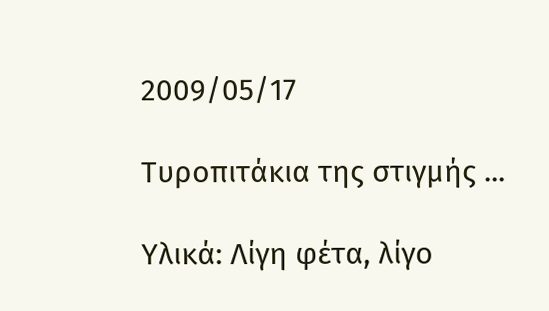2009/05/17

Τυροπιτάκια της στιγμής ...

Υλικά: Λίγη φέτα, λίγο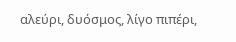αλεύρι, δυόσμος, λίγο πιπέρι,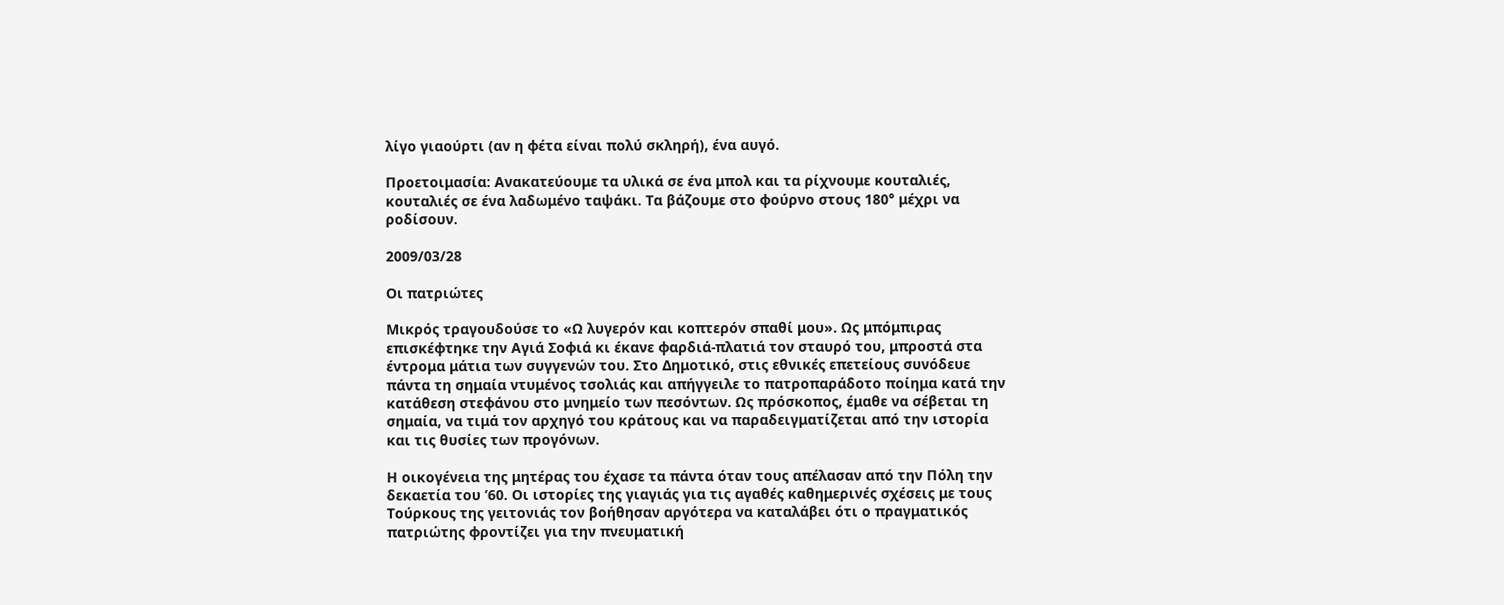λίγο γιαούρτι (αν η φέτα είναι πολύ σκληρή), ένα αυγό.

Προετοιμασία: Ανακατεύουμε τα υλικά σε ένα μπολ και τα ρίχνουμε κουταλιές, κουταλιές σε ένα λαδωμένο ταψάκι. Τα βάζουμε στο φούρνο στους 180° μέχρι να ροδίσουν.

2009/03/28

Οι πατριώτες

Μικρός τραγουδούσε το «Ω λυγερόν και κοπτερόν σπαθί μου». Ως μπόμπιρας επισκέφτηκε την Αγιά Σοφιά κι έκανε φαρδιά-πλατιά τον σταυρό του, μπροστά στα έντρομα μάτια των συγγενών του. Στο Δημοτικό, στις εθνικές επετείους συνόδευε πάντα τη σημαία ντυμένος τσολιάς και απήγγειλε το πατροπαράδοτο ποίημα κατά την κατάθεση στεφάνου στο μνημείο των πεσόντων. Ως πρόσκοπος, έμαθε να σέβεται τη σημαία, να τιμά τον αρχηγό του κράτους και να παραδειγματίζεται από την ιστορία και τις θυσίες των προγόνων.

Η οικογένεια της μητέρας του έχασε τα πάντα όταν τους απέλασαν από την Πόλη την δεκαετία του ’60. Οι ιστορίες της γιαγιάς για τις αγαθές καθημερινές σχέσεις με τους Τούρκους της γειτονιάς τον βοήθησαν αργότερα να καταλάβει ότι ο πραγματικός πατριώτης φροντίζει για την πνευματική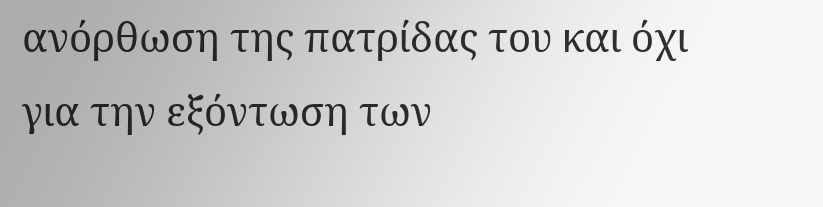ανόρθωση της πατρίδας του και όχι για την εξόντωση των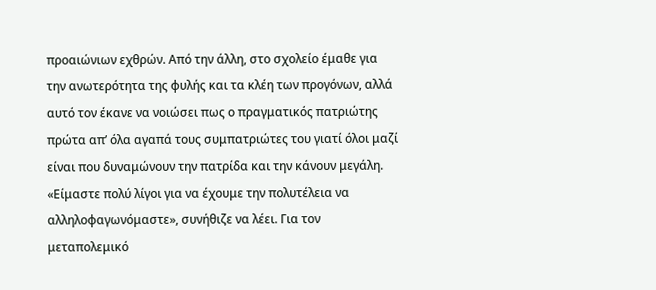προαιώνιων εχθρών. Από την άλλη, στο σχολείο έμαθε για την ανωτερότητα της φυλής και τα κλέη των προγόνων, αλλά αυτό τον έκανε να νοιώσει πως ο πραγματικός πατριώτης πρώτα απ’ όλα αγαπά τους συμπατριώτες του γιατί όλοι μαζί είναι που δυναμώνουν την πατρίδα και την κάνουν μεγάλη. «Είμαστε πολύ λίγοι για να έχουμε την πολυτέλεια να αλληλοφαγωνόμαστε», συνήθιζε να λέει. Για τον μεταπολεμικό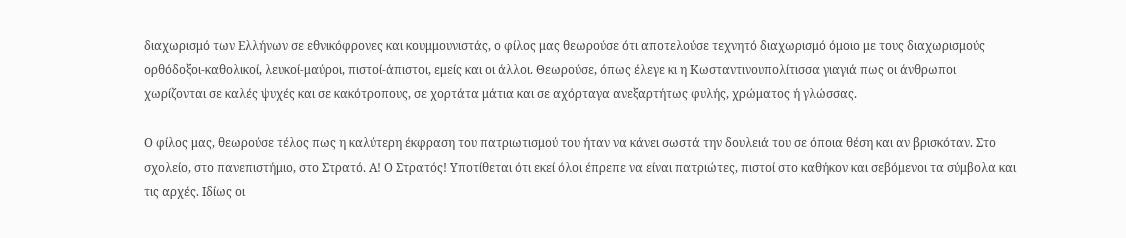διαχωρισμό των Ελλήνων σε εθνικόφρονες και κουμμουνιστάς, ο φίλος μας θεωρούσε ότι αποτελούσε τεχνητό διαχωρισμό όμοιο με τους διαχωρισμούς ορθόδοξοι-καθολικοί, λευκοί-μαύροι, πιστοί-άπιστοι, εμείς και οι άλλοι. Θεωρούσε, όπως έλεγε κι η Κωσταντινουπολίτισσα γιαγιά πως οι άνθρωποι χωρίζονται σε καλές ψυχές και σε κακότροπους, σε χορτάτα μάτια και σε αχόρταγα ανεξαρτήτως φυλής, χρώματος ή γλώσσας.

Ο φίλος μας, θεωρούσε τέλος πως η καλύτερη έκφραση του πατριωτισμού του ήταν να κάνει σωστά την δουλειά του σε όποια θέση και αν βρισκόταν. Στο σχολείο, στο πανεπιστήμιο, στο Στρατό. Α! Ο Στρατός! Υποτίθεται ότι εκεί όλοι έπρεπε να είναι πατριώτες, πιστοί στο καθήκον και σεβόμενοι τα σύμβολα και τις αρχές. Ιδίως οι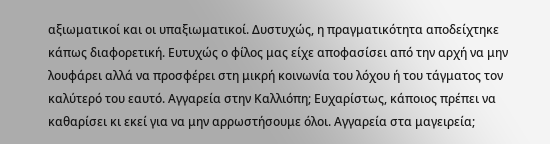αξιωματικοί και οι υπαξιωματικοί. Δυστυχώς, η πραγματικότητα αποδείχτηκε κάπως διαφορετική. Ευτυχώς ο φίλος μας είχε αποφασίσει από την αρχή να μην λουφάρει αλλά να προσφέρει στη μικρή κοινωνία του λόχου ή του τάγματος τον καλύτερό του εαυτό. Αγγαρεία στην Καλλιόπη; Ευχαρίστως, κάποιος πρέπει να καθαρίσει κι εκεί για να μην αρρωστήσουμε όλοι. Αγγαρεία στα μαγειρεία;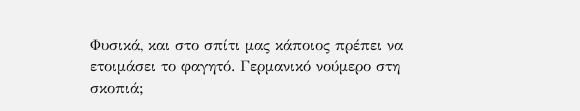Φυσικά, και στο σπίτι μας κάποιος πρέπει να ετοιμάσει το φαγητό. Γερμανικό νούμερο στη σκοπιά;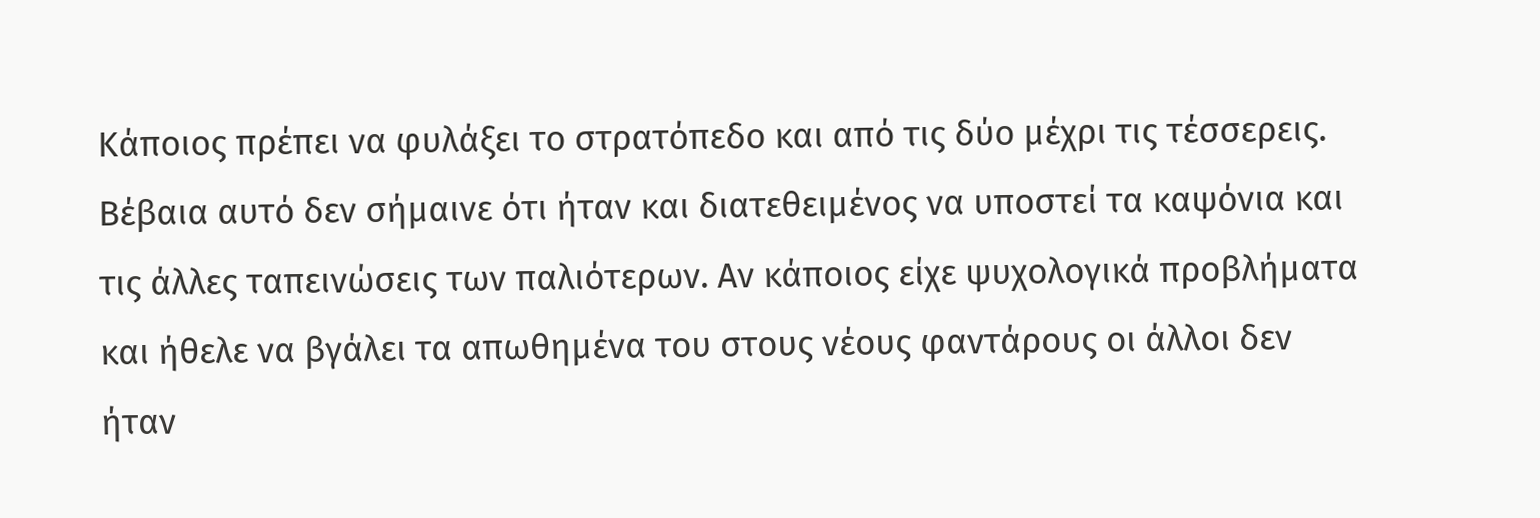Κάποιος πρέπει να φυλάξει το στρατόπεδο και από τις δύο μέχρι τις τέσσερεις. Βέβαια αυτό δεν σήμαινε ότι ήταν και διατεθειμένος να υποστεί τα καψόνια και τις άλλες ταπεινώσεις των παλιότερων. Αν κάποιος είχε ψυχολογικά προβλήματα και ήθελε να βγάλει τα απωθημένα του στους νέους φαντάρους οι άλλοι δεν ήταν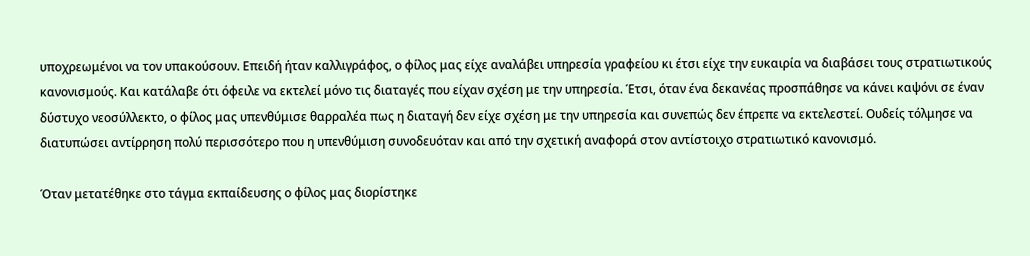υποχρεωμένοι να τον υπακούσουν. Επειδή ήταν καλλιγράφος, ο φίλος μας είχε αναλάβει υπηρεσία γραφείου κι έτσι είχε την ευκαιρία να διαβάσει τους στρατιωτικούς κανονισμούς. Και κατάλαβε ότι όφειλε να εκτελεί μόνο τις διαταγές που είχαν σχέση με την υπηρεσία. Έτσι, όταν ένα δεκανέας προσπάθησε να κάνει καψόνι σε έναν δύστυχο νεοσύλλεκτο, ο φίλος μας υπενθύμισε θαρραλέα πως η διαταγή δεν είχε σχέση με την υπηρεσία και συνεπώς δεν έπρεπε να εκτελεστεί. Ουδείς τόλμησε να διατυπώσει αντίρρηση πολύ περισσότερο που η υπενθύμιση συνοδευόταν και από την σχετική αναφορά στον αντίστοιχο στρατιωτικό κανονισμό.

Όταν μετατέθηκε στο τάγμα εκπαίδευσης ο φίλος μας διορίστηκε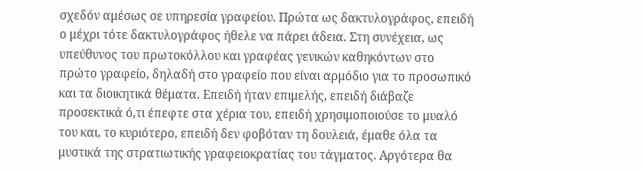σχεδόν αμέσως σε υπηρεσία γραφείου. Πρώτα ως δακτυλογράφος, επειδή ο μέχρι τότε δακτυλογράφος ήθελε να πάρει άδεια. Στη συνέχεια, ως υπεύθυνος του πρωτοκόλλου και γραφέας γενικών καθηκόντων στο πρώτο γραφείο, δηλαδή στο γραφείο που είναι αρμόδιο για το προσωπικό και τα διοικητικά θέματα. Επειδή ήταν επιμελής, επειδή διάβαζε προσεκτικά ό,τι έπεφτε στα χέρια του, επειδή χρησιμοποιούσε το μυαλό του και, το κυριότερο, επειδή δεν φοβόταν τη δουλειά, έμαθε όλα τα μυστικά της στρατιωτικής γραφειοκρατίας του τάγματος. Αργότερα θα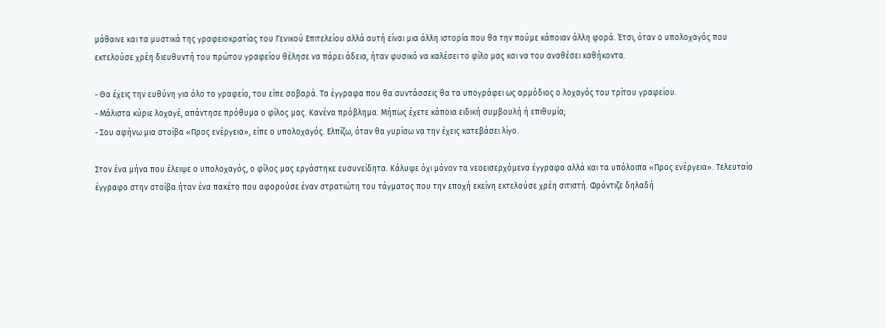μάθαινε και τα μυστικά της γραφειοκρατίας του Γενικού Επιτελείου αλλά αυτή είναι μια άλλη ιστορία που θα την πούμε κάποιαν άλλη φορά. Έτσι, όταν ο υπολοχαγός που εκτελούσε χρέη διευθυντή του πρώτου γραφείου θέλησε να πάρει άδεια, ήταν φυσικό να καλέσει το φίλο μας και να του αναθέσει καθήκοντα.

- Θα έχεις την ευθύνη για όλο το γραφείο, του είπε σοβαρά. Τα έγγραφα που θα συντάσσεις θα τα υπογράφει ως αρμόδιος ο λοχαγός του τρίτου γραφείου.
- Μάλιστα κύριε λοχαγέ, απάντησε πρόθυμα ο φίλος μας. Κανένα πρόβλημα. Μήπως έχετε κάποια ειδική συμβουλή ή επιθυμία;
- Σου αφήνω μια στοίβα «Προς ενέργεια», είπε ο υπολοχαγός. Ελπίζω, όταν θα γυρίσω να την έχεις κατεβάσει λίγο.

Στον ένα μήνα που έλειψε ο υπολοχαγός, ο φίλος μας εργάστηκε ευσυνείδητα. Κάλυψε όχι μόνον τα νεοεισερχόμενα έγγραφα αλλά και τα υπόλοιπα «Προς ενέργεια». Τελευταίο έγγραφο στην στοίβα ήταν ένα πακέτο που αφορούσε έναν στρατιώτη του τάγματος που την εποχή εκείνη εκτελούσε χρέη σιτιστή. Φρόντιζε δηλαδή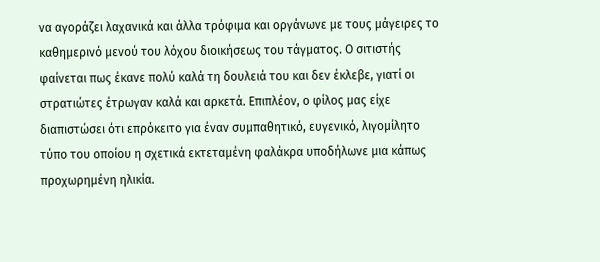να αγοράζει λαχανικά και άλλα τρόφιμα και οργάνωνε με τους μάγειρες το καθημερινό μενού του λόχου διοικήσεως του τάγματος. Ο σιτιστής φαίνεται πως έκανε πολύ καλά τη δουλειά του και δεν έκλεβε, γιατί οι στρατιώτες έτρωγαν καλά και αρκετά. Επιπλέον, ο φίλος μας είχε διαπιστώσει ότι επρόκειτο για έναν συμπαθητικό, ευγενικό, λιγομίλητο τύπο του οποίου η σχετικά εκτεταμένη φαλάκρα υποδήλωνε μια κάπως προχωρημένη ηλικία.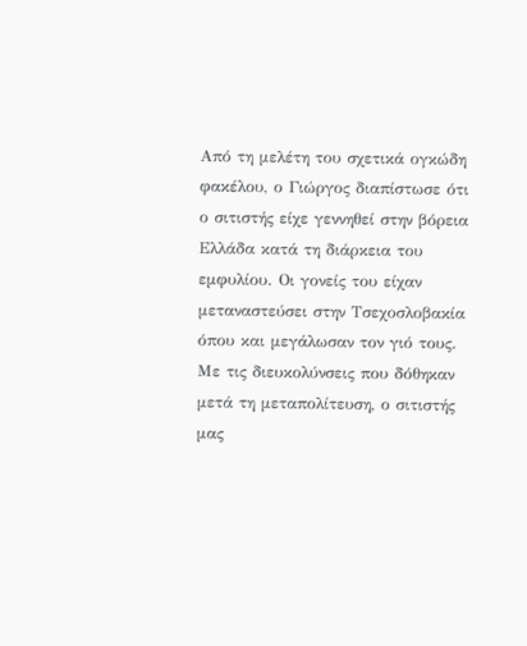Από τη μελέτη του σχετικά ογκώδη φακέλου, ο Γιώργος διαπίστωσε ότι ο σιτιστής είχε γεννηθεί στην βόρεια Ελλάδα κατά τη διάρκεια του εμφυλίου. Οι γονείς του είχαν μεταναστεύσει στην Τσεχοσλοβακία όπου και μεγάλωσαν τον γιό τους. Με τις διευκολύνσεις που δόθηκαν μετά τη μεταπολίτευση, ο σιτιστής μας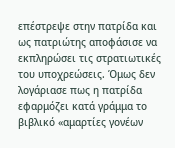επέστρεψε στην πατρίδα και ως πατριώτης αποφάσισε να εκπληρώσει τις στρατιωτικές του υποχρεώσεις. Όμως δεν λογάριασε πως η πατρίδα εφαρμόζει κατά γράμμα το βιβλικό «αμαρτίες γονέων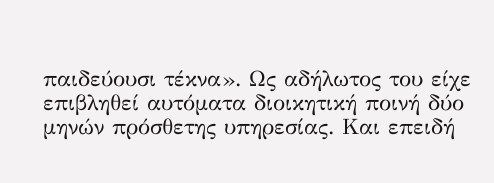παιδεύουσι τέκνα». Ως αδήλωτος του είχε επιβληθεί αυτόματα διοικητική ποινή δύο μηνών πρόσθετης υπηρεσίας. Και επειδή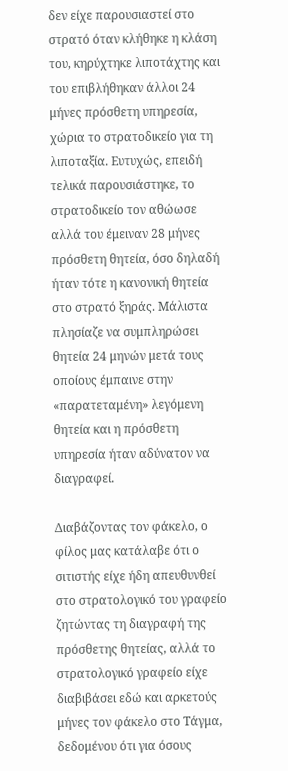δεν είχε παρουσιαστεί στο στρατό όταν κλήθηκε η κλάση του, κηρύχτηκε λιποτάχτης και του επιβλήθηκαν άλλοι 24 μήνες πρόσθετη υπηρεσία, χώρια το στρατοδικείο για τη λιποταξία. Ευτυχώς, επειδή τελικά παρουσιάστηκε, το στρατοδικείο τον αθώωσε αλλά του έμειναν 28 μήνες πρόσθετη θητεία, όσο δηλαδή ήταν τότε η κανονική θητεία στο στρατό ξηράς. Μάλιστα πλησίαζε να συμπληρώσει θητεία 24 μηνών μετά τους οποίους έμπαινε στην «παρατεταμένη» λεγόμενη θητεία και η πρόσθετη υπηρεσία ήταν αδύνατον να διαγραφεί.

Διαβάζοντας τον φάκελο, ο φίλος μας κατάλαβε ότι ο σιτιστής είχε ήδη απευθυνθεί στο στρατολογικό του γραφείο ζητώντας τη διαγραφή της πρόσθετης θητείας, αλλά το στρατολογικό γραφείο είχε διαβιβάσει εδώ και αρκετούς μήνες τον φάκελο στο Τάγμα, δεδομένου ότι για όσους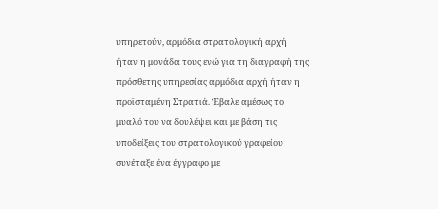υπηρετούν, αρμόδια στρατολογική αρχή ήταν η μονάδα τους ενώ για τη διαγραφή της πρόσθετης υπηρεσίας αρμόδια αρχή ήταν η προϊσταμένη Στρατιά. Έβαλε αμέσως το μυαλό του να δουλέψει και με βάση τις υποδείξεις του στρατολογικού γραφείου συνέταξε ένα έγγραφο με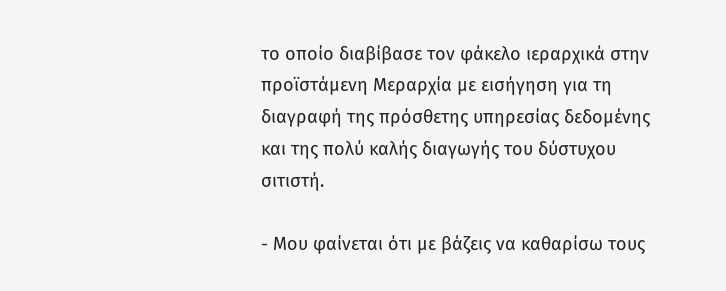το οποίο διαβίβασε τον φάκελο ιεραρχικά στην προϊστάμενη Μεραρχία με εισήγηση για τη διαγραφή της πρόσθετης υπηρεσίας δεδομένης και της πολύ καλής διαγωγής του δύστυχου σιτιστή.

- Μου φαίνεται ότι με βάζεις να καθαρίσω τους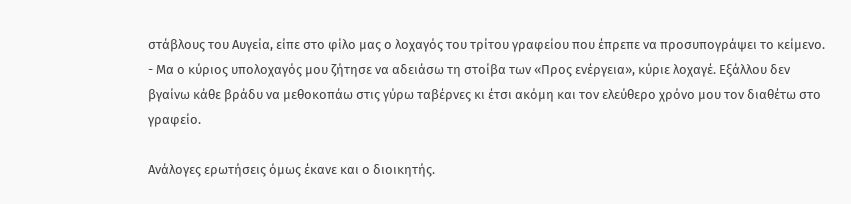στάβλους του Αυγεία, είπε στο φίλο μας ο λοχαγός του τρίτου γραφείου που έπρεπε να προσυπογράψει το κείμενο.
- Μα ο κύριος υπολοχαγός μου ζήτησε να αδειάσω τη στοίβα των «Προς ενέργεια», κύριε λοχαγέ. Εξάλλου δεν βγαίνω κάθε βράδυ να μεθοκοπάω στις γύρω ταβέρνες κι έτσι ακόμη και τον ελεύθερο χρόνο μου τον διαθέτω στο γραφείο.

Ανάλογες ερωτήσεις όμως έκανε και ο διοικητής.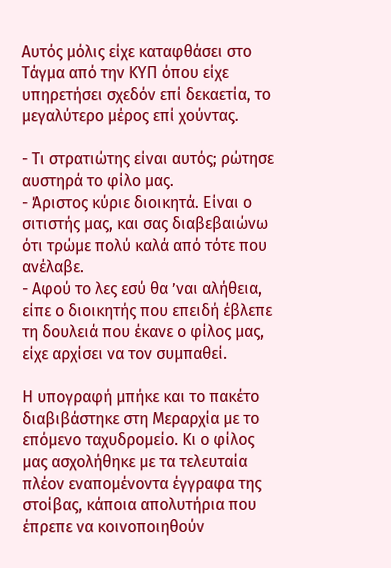Αυτός μόλις είχε καταφθάσει στο Τάγμα από την ΚΥΠ όπου είχε υπηρετήσει σχεδόν επί δεκαετία, το μεγαλύτερο μέρος επί χούντας.

- Τι στρατιώτης είναι αυτός; ρώτησε αυστηρά το φίλο μας.
- Άριστος κύριε διοικητά. Είναι ο σιτιστής μας, και σας διαβεβαιώνω ότι τρώμε πολύ καλά από τότε που ανέλαβε.
- Αφού το λες εσύ θα ’ναι αλήθεια, είπε ο διοικητής που επειδή έβλεπε τη δουλειά που έκανε ο φίλος μας, είχε αρχίσει να τον συμπαθεί.

Η υπογραφή μπήκε και το πακέτο διαβιβάστηκε στη Μεραρχία με το επόμενο ταχυδρομείο. Κι ο φίλος μας ασχολήθηκε με τα τελευταία πλέον εναπομένοντα έγγραφα της στοίβας, κάποια απολυτήρια που έπρεπε να κοινοποιηθούν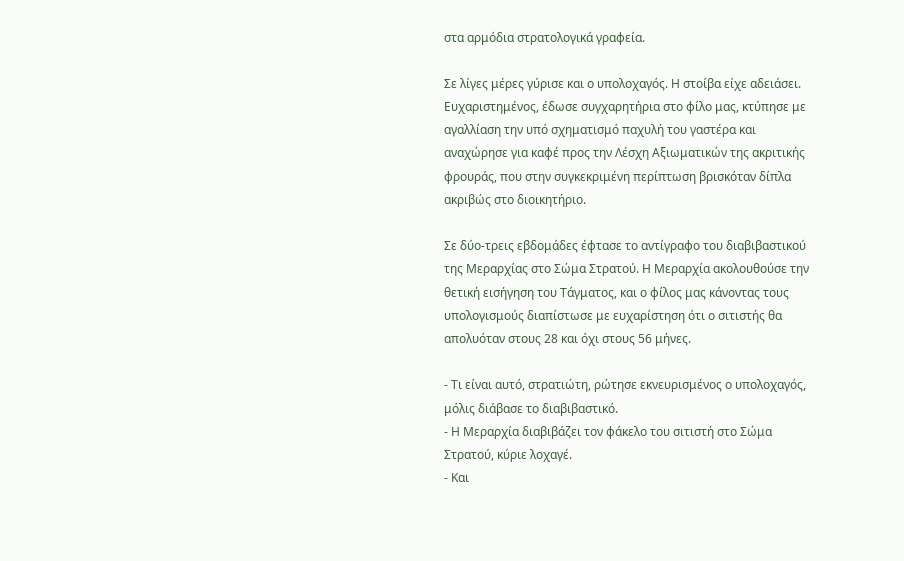στα αρμόδια στρατολογικά γραφεία.

Σε λίγες μέρες γύρισε και ο υπολοχαγός. Η στοίβα είχε αδειάσει. Ευχαριστημένος, έδωσε συγχαρητήρια στο φίλο μας, κτύπησε με αγαλλίαση την υπό σχηματισμό παχυλή του γαστέρα και αναχώρησε για καφέ προς την Λέσχη Αξιωματικών της ακριτικής φρουράς, που στην συγκεκριμένη περίπτωση βρισκόταν δίπλα ακριβώς στο διοικητήριο.

Σε δύο-τρεις εβδομάδες έφτασε το αντίγραφο του διαβιβαστικού της Μεραρχίας στο Σώμα Στρατού. Η Μεραρχία ακολουθούσε την θετική εισήγηση του Τάγματος, και ο φίλος μας κάνοντας τους υπολογισμούς διαπίστωσε με ευχαρίστηση ότι ο σιτιστής θα απολυόταν στους 28 και όχι στους 56 μήνες.

- Τι είναι αυτό, στρατιώτη, ρώτησε εκνευρισμένος ο υπολοχαγός, μόλις διάβασε το διαβιβαστικό.
- Η Μεραρχία διαβιβάζει τον φάκελο του σιτιστή στο Σώμα Στρατού, κύριε λοχαγέ.
- Και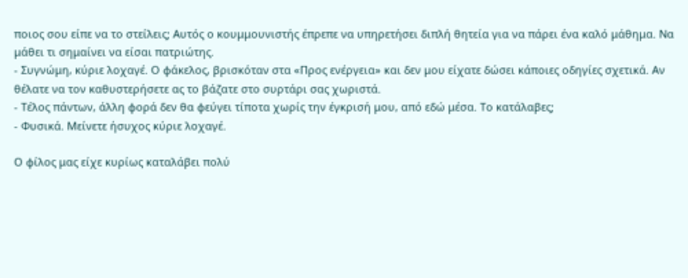ποιος σου είπε να το στείλεις; Αυτός ο κουμμουνιστής έπρεπε να υπηρετήσει διπλή θητεία για να πάρει ένα καλό μάθημα. Να μάθει τι σημαίνει να είσαι πατριώτης.
- Συγνώμη, κύριε λοχαγέ. Ο φάκελος, βρισκόταν στα «Προς ενέργεια» και δεν μου είχατε δώσει κάποιες οδηγίες σχετικά. Αν θέλατε να τον καθυστερήσετε ας το βάζατε στο συρτάρι σας χωριστά.
- Τέλος πάντων, άλλη φορά δεν θα φεύγει τίποτα χωρίς την έγκρισή μου, από εδώ μέσα. Το κατάλαβες;
- Φυσικά. Μείνετε ήσυχος κύριε λοχαγέ.

Ο φίλος μας είχε κυρίως καταλάβει πολύ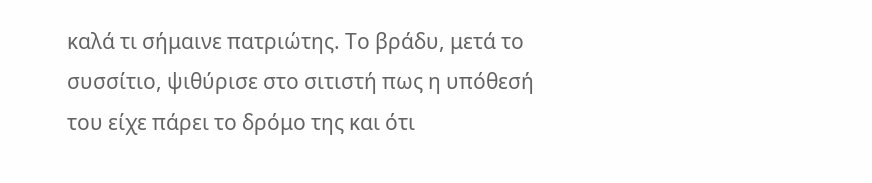καλά τι σήμαινε πατριώτης. Το βράδυ, μετά το συσσίτιο, ψιθύρισε στο σιτιστή πως η υπόθεσή του είχε πάρει το δρόμο της και ότι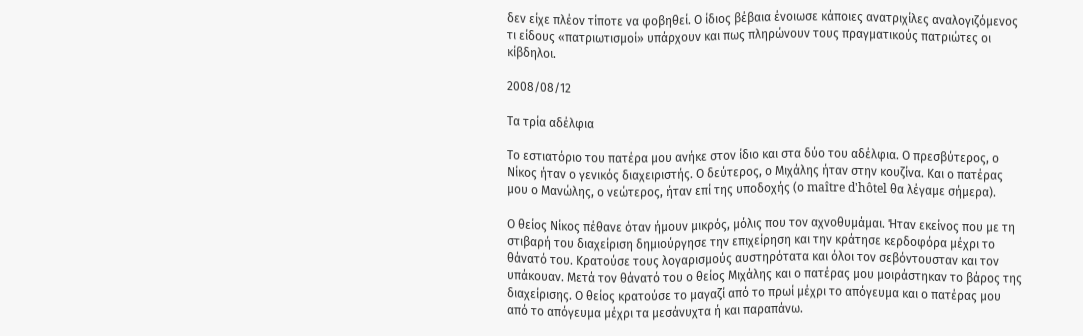δεν είχε πλέον τίποτε να φοβηθεί. Ο ίδιος βέβαια ένοιωσε κάποιες ανατριχίλες αναλογιζόμενος τι είδους «πατριωτισμοί» υπάρχουν και πως πληρώνουν τους πραγματικούς πατριώτες οι κίβδηλοι.

2008/08/12

Τα τρία αδέλφια

Το εστιατόριο του πατέρα μου ανήκε στον ίδιο και στα δύο του αδέλφια. Ο πρεσβύτερος, ο Νίκος ήταν ο γενικός διαχειριστής. Ο δεύτερος, ο Μιχάλης ήταν στην κουζίνα. Και ο πατέρας μου ο Μανώλης, ο νεώτερος, ήταν επί της υποδοχής (ο maître d'hôtel θα λέγαμε σήμερα).

Ο θείος Νίκος πέθανε όταν ήμουν μικρός, μόλις που τον αχνοθυμάμαι. Ήταν εκείνος που με τη στιβαρή του διαχείριση δημιούργησε την επιχείρηση και την κράτησε κερδοφόρα μέχρι το θάνατό του. Κρατούσε τους λογαρισμούς αυστηρότατα και όλοι τον σεβόντουσταν και τον υπάκουαν. Μετά τον θάνατό του ο θείος Μιχάλης και ο πατέρας μου μοιράστηκαν το βάρος της διαχείρισης. Ο θείος κρατούσε το μαγαζί από το πρωί μέχρι το απόγευμα και ο πατέρας μου από το απόγευμα μέχρι τα μεσάνυχτα ή και παραπάνω.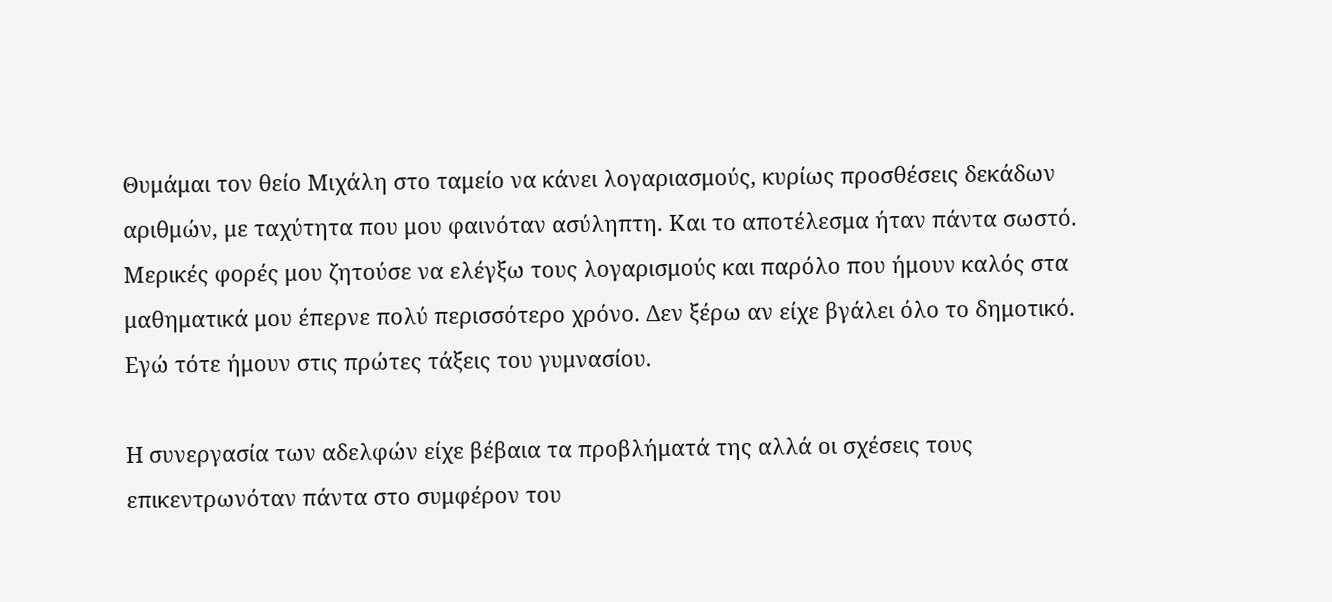Θυμάμαι τον θείο Μιχάλη στο ταμείο να κάνει λογαριασμούς, κυρίως προσθέσεις δεκάδων αριθμών, με ταχύτητα που μου φαινόταν ασύληπτη. Και το αποτέλεσμα ήταν πάντα σωστό. Μερικές φορές μου ζητούσε να ελέγξω τους λογαρισμούς και παρόλο που ήμουν καλός στα μαθηματικά μου έπερνε πολύ περισσότερο χρόνο. Δεν ξέρω αν είχε βγάλει όλο το δημοτικό. Εγώ τότε ήμουν στις πρώτες τάξεις του γυμνασίου.

Η συνεργασία των αδελφών είχε βέβαια τα προβλήματά της αλλά οι σχέσεις τους επικεντρωνόταν πάντα στο συμφέρον του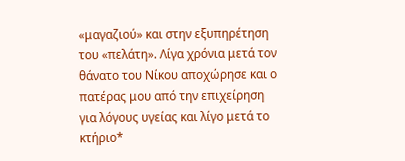«μαγαζιού» και στην εξυπηρέτηση του «πελάτη». Λίγα χρόνια μετά τον θάνατο του Νίκου αποχώρησε και ο πατέρας μου από την επιχείρηση για λόγους υγείας και λίγο μετά το κτήριο*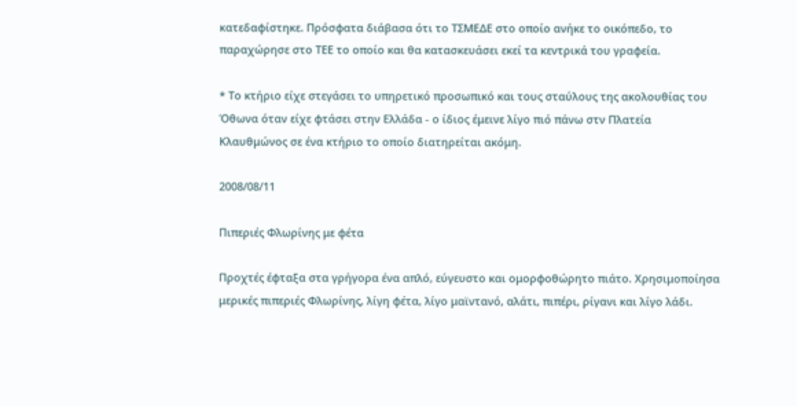κατεδαφίστηκε. Πρόσφατα διάβασα ότι το ΤΣΜΕΔΕ στο οποίο ανήκε το οικόπεδο, το παραχώρησε στο ΤΕΕ το οποίο και θα κατασκευάσει εκεί τα κεντρικά του γραφεία.

* Το κτήριο είχε στεγάσει το υπηρετικό προσωπικό και τους σταύλους της ακολουθίας του Όθωνα όταν είχε φτάσει στην Ελλάδα - ο ίδιος έμεινε λίγο πιό πάνω στν Πλατεία Κλαυθμώνος σε ένα κτήριο το οποίο διατηρείται ακόμη.

2008/08/11

Πιπεριές Φλωρίνης με φέτα

Προχτές έφταξα στα γρήγορα ένα απλό, εύγευστο και ομορφοθώρητο πιάτο. Χρησιμοποίησα μερικές πιπεριές Φλωρίνης, λίγη φέτα, λίγο μαϊντανό, αλάτι, πιπέρι, ρίγανι και λίγο λάδι.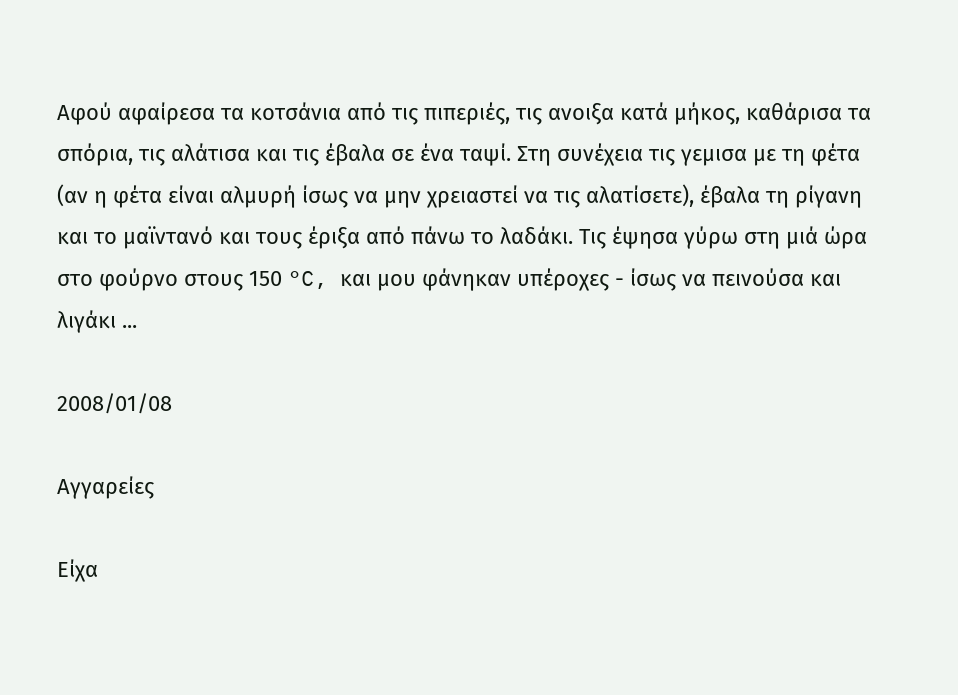Αφού αφαίρεσα τα κοτσάνια από τις πιπεριές, τις ανοιξα κατά μήκος, καθάρισα τα σπόρια, τις αλάτισα και τις έβαλα σε ένα ταψί. Στη συνέχεια τις γεμισα με τη φέτα (αν η φέτα είναι αλμυρή ίσως να μην χρειαστεί να τις αλατίσετε), έβαλα τη ρίγανη και το μαϊντανό και τους έριξα από πάνω το λαδάκι. Τις έψησα γύρω στη μιά ώρα στο φούρνο στους 150 °C, και μου φάνηκαν υπέροχες - ίσως να πεινούσα και λιγάκι ...

2008/01/08

Αγγαρείες

Είχα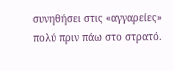συνηθήσει στις «αγγαρείες» πολύ πριν πάω στο στρατό.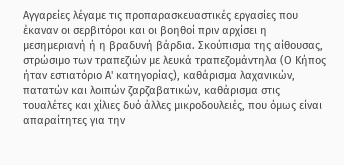Αγγαρείες λέγαμε τις προπαρασκευαστικές εργασίες που έκαναν οι σερβιτόροι και οι βοηθοί πριν αρχίσει η μεσημεριανή ή η βραδυνή βάρδια. Σκούπισμα της αίθουσας, στρώσιμο των τραπεζιών με λευκά τραπεζομάντηλα (Ο Κήπος ήταν εστιατόριο Α' κατηγορίας), καθάρισμα λαχανικών, πατατών και λοιπών ζαρζαβατικών, καθάρισμα στις τουαλέτες και χίλιες δυό άλλες μικροδουλειές, που όμως είναι απαραίτητες για την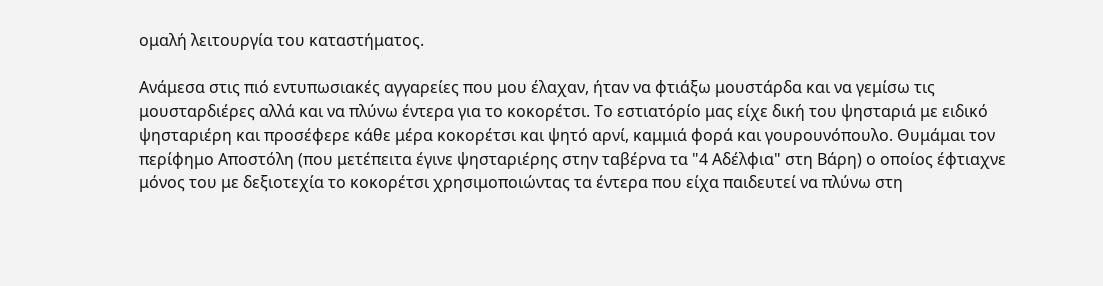ομαλή λειτουργία του καταστήματος.

Ανάμεσα στις πιό εντυπωσιακές αγγαρείες που μου έλαχαν, ήταν να φτιάξω μουστάρδα και να γεμίσω τις μουσταρδιέρες αλλά και να πλύνω έντερα για το κοκορέτσι. Το εστιατόρίο μας είχε δική του ψησταριά με ειδικό ψησταριέρη και προσέφερε κάθε μέρα κοκορέτσι και ψητό αρνί, καμμιά φορά και γουρουνόπουλο. Θυμάμαι τον περίφημο Αποστόλη (που μετέπειτα έγινε ψησταριέρης στην ταβέρνα τα "4 Αδέλφια" στη Βάρη) ο οποίος έφτιαχνε μόνος του με δεξιοτεχία το κοκορέτσι χρησιμοποιώντας τα έντερα που είχα παιδευτεί να πλύνω στη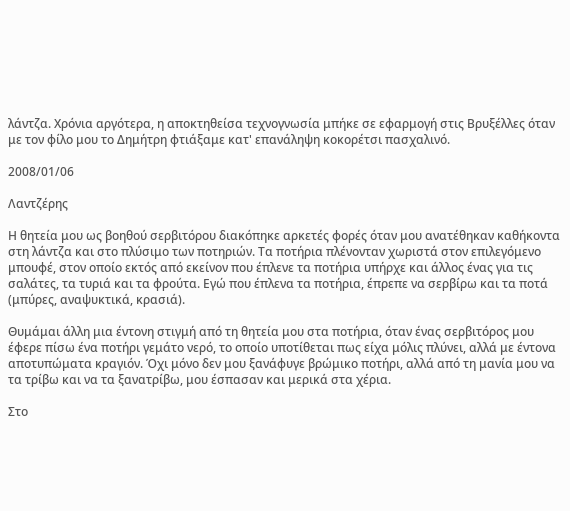λάντζα. Χρόνια αργότερα, η αποκτηθείσα τεχνογνωσία μπήκε σε εφαρμογή στις Βρυξέλλες όταν με τον φίλο μου το Δημήτρη φτιάξαμε κατ' επανάληψη κοκορέτσι πασχαλινό.

2008/01/06

Λαντζέρης

Η θητεία μου ως βοηθού σερβιτόρου διακόπηκε αρκετές φορές όταν μου ανατέθηκαν καθήκοντα στη λάντζα και στο πλύσιμο των ποτηριών. Τα ποτήρια πλένονταν χωριστά στον επιλεγόμενο μπουφέ, στον οποίο εκτός από εκείνον που έπλενε τα ποτήρια υπήρχε και άλλος ένας για τις σαλάτες, τα τυριά και τα φρούτα. Εγώ που έπλενα τα ποτήρια, έπρεπε να σερβίρω και τα ποτά (μπύρες, αναψυκτικά, κρασιά).

Θυμάμαι άλλη μια έντονη στιγμή από τη θητεία μου στα ποτήρια, όταν ένας σερβιτόρος μου έφερε πίσω ένα ποτήρι γεμάτο νερό, το οποίο υποτίθεται πως είχα μόλις πλύνει, αλλά με έντονα αποτυπώματα κραγιόν. Όχι μόνο δεν μου ξανάφυγε βρώμικο ποτήρι, αλλά από τη μανία μου να τα τρίβω και να τα ξανατρίβω, μου έσπασαν και μερικά στα χέρια.

Στο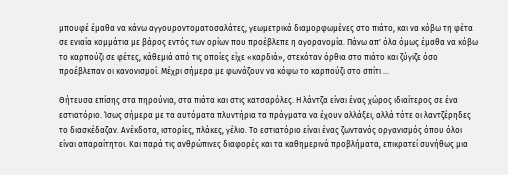μπουφέ έμαθα να κάνω αγγουροντοματοσαλάτες, γεωμετρικά διαμορφωμένες στο πιάτο, και να κόβω τη φέτα σε ενιαία κομμάτια με βάρος εντός των ορίων που προέβλεπε η αγορανομία. Πάνω απ' όλα όμως έμαθα να κόβω το καρπούζι σε φέτες, κάθεμιά από τις οποίες είχε «καρδιά», στεκόταν όρθια στο πιάτο και ζύγιζε όσο προέβλεπαν οι κανονισμοί. Μέχρι σήμερα με φωνάζουν να κόψω το καρπούζι στο σπίτι ...

Θήτευσα επίσης στα πηρούνια, στα πιάτα και στις κατσαρόλες. Η λάντζα είναι ένας χώρος ιδιαίτερος σε ένα εστιατόριο. Ίσως σήμερα με τα αυτόματα πλυντήρια τα πράγματα να έχουν αλλάξει, αλλά τότε οι λαντζέρηδες το διασκέδαζαν. Ανέκδοτα, ιστορίες, πλάκες, γέλιο. Το εστιατόριο είναι ένας ζωντανός οργανισμός όπου όλοι είναι απαραίτητοι. Και παρά τις ανθρώπινες διαφορές και τα καθημερινά προβλήματα, επικρατεί συνήθως μια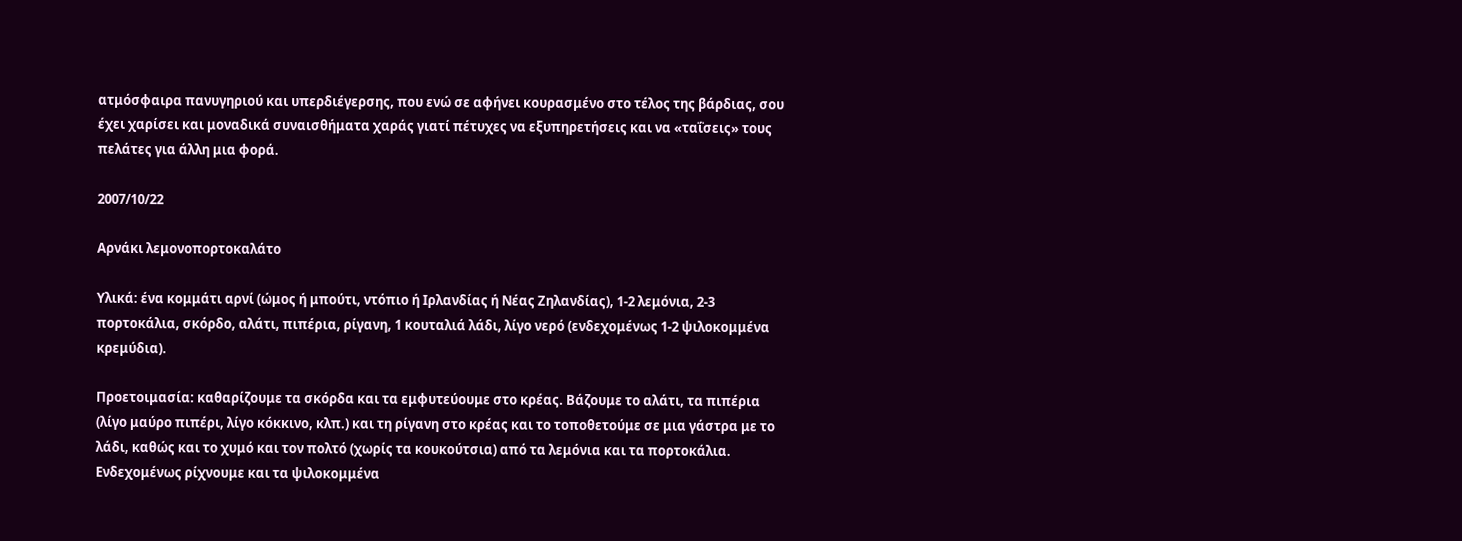ατμόσφαιρα πανυγηριού και υπερδιέγερσης, που ενώ σε αφήνει κουρασμένο στο τέλος της βάρδιας, σου έχει χαρίσει και μοναδικά συναισθήματα χαράς γιατί πέτυχες να εξυπηρετήσεις και να «ταΐσεις» τους πελάτες για άλλη μια φορά.

2007/10/22

Αρνάκι λεμονοπορτοκαλάτο

Υλικά: ένα κομμάτι αρνί (ώμος ή μπούτι, ντόπιο ή Ιρλανδίας ή Νέας Ζηλανδίας), 1-2 λεμόνια, 2-3 πορτοκάλια, σκόρδο, αλάτι, πιπέρια, ρίγανη, 1 κουταλιά λάδι, λίγο νερό (ενδεχομένως 1-2 ψιλοκομμένα κρεμύδια).

Προετοιμασία: καθαρίζουμε τα σκόρδα και τα εμφυτεύουμε στο κρέας. Βάζουμε το αλάτι, τα πιπέρια (λίγο μαύρο πιπέρι, λίγο κόκκινο, κλπ.) και τη ρίγανη στο κρέας και το τοποθετούμε σε μια γάστρα με το λάδι, καθώς και το χυμό και τον πολτό (χωρίς τα κουκούτσια) από τα λεμόνια και τα πορτοκάλια. Ενδεχομένως ρίχνουμε και τα ψιλοκομμένα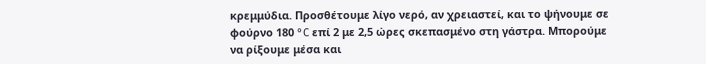κρεμμύδια. Προσθέτουμε λίγο νερό, αν χρειαστεί, και το ψήνουμε σε φούρνο 180 °C επί 2 με 2,5 ώρες σκεπασμένο στη γάστρα. Μπορούμε να ρίξουμε μέσα και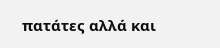πατάτες αλλά και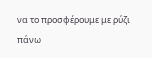να το προσφέρουμε με ρύζι πάνω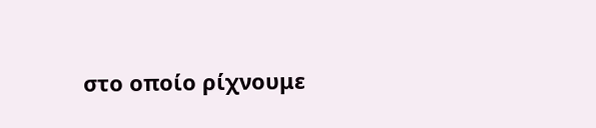στο οποίο ρίχνουμε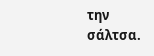την σάλτσα.